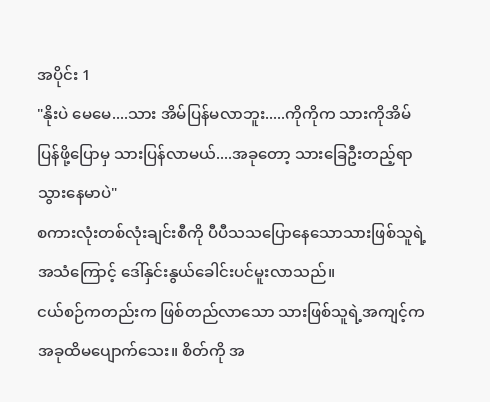အပိုင်း 1
"နိုးပဲ မေမေ....သား အိမ်ပြန်မလာဘူး.....ကိုကိုက သားကိုအိမ်ပြန်ဖို့ပြောမှ သားပြန်လာမယ်....အခုတော့ သားခြေဦးတည့်ရာသွားနေမာပဲ"
စကားလုံးတစ်လုံးချင်းစီကို ပီပီသသပြောနေသောသားဖြစ်သူရဲ့အသံကြောင့် ဒေါ်နှင်းနွယ်ခေါင်းပင်မူးလာသည်။
ငယ်စဉ်ကတည်းက ဖြစ်တည်လာသော သားဖြစ်သူရဲ့အကျင့်က အခုထိမပျောက်သေး။ စိတ်ကို အ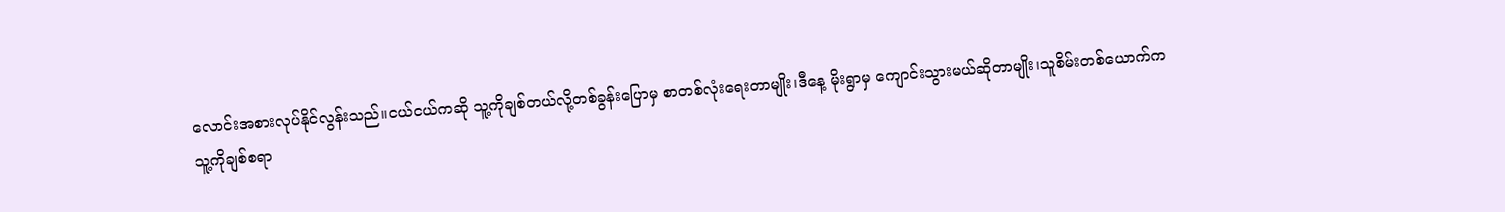လောင်းအစားလုပ်နိုင်လွန်းသည်။ငယ်ငယ်ကဆို သူ့ကိုချစ်တယ်လို့တစ်ခွန်းပြောမှ စာတစ်လုံးရေးတာမျိုး၊ဒီနေ့ မိုးရွာမှ ကျောင်းသွားမယ်ဆိုတာမျိုး၊သူစိမ်းတစ်ယောက်ကသူ့ကိုချစ်စရာ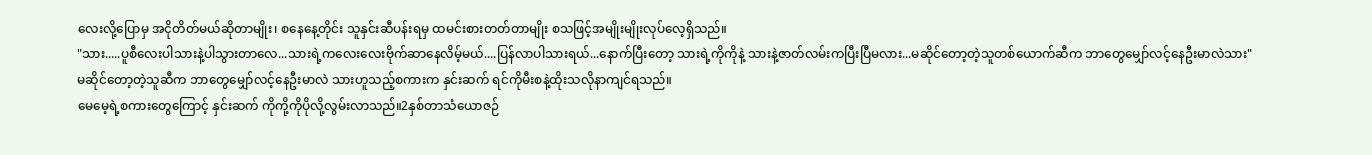လေးလို့ပြောမှ အငိုတိတ်မယ်ဆိုတာမျိုး၊ စနေနေ့တိုင်း သူနှင်းဆီပန်းရမှ ထမင်းစားတတ်တာမျိုး စသဖြင့်အမျိုးမျိုးလုပ်လေ့ရှိသည်။
"သား.....ပူစီလေးပါသားနဲ့ပါသွားတာလေ...သားရဲ့ကလေးလေးဗိုက်ဆာနေလိမ့်မယ်....ပြန်လာပါသားရယ်...နောက်ပြီးတော့ သားရဲ့ကိုကိုနဲ့ သားနဲ့ဇာတ်လမ်းကပြီးပြီမလား...မဆိုင်တော့တဲ့သူတစ်ယောက်ဆီက ဘာတွေမျှော်လင့်နေဦးမာလဲသား"
မဆိုင်တော့တဲ့သူဆီက ဘာတွေမျှော်လင့်နေဦးမာလဲ သားဟူသည့်စကားက နှင်းဆက် ရင်ကိုမီးစနဲ့ထိုးသလိုနာကျင်ရသည်။
မေမေ့ရဲ့စကားတွေကြောင့် နှင်းဆက် ကိုကို့ကိုပိုလို့လွမ်းလာသည်။2နှစ်တာသံယောဇဉ်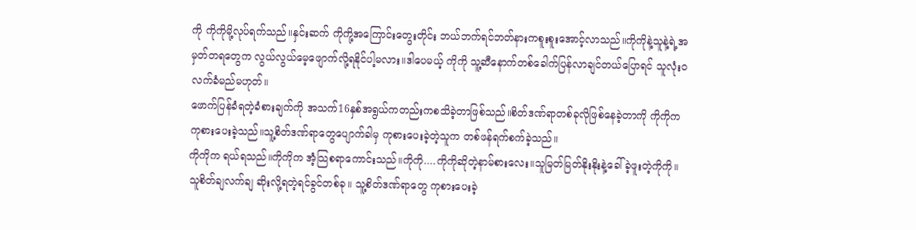ကို ကိုကိုမို့လုပ်ရက်သည်။နှင်းဆက် ကိုကို့အကြောင်းတွေးတိုင်း ဘယ်ဘက်ရင်ဘတ်နားကစူးစူးအောင့်လာသည်။ကိုကိုနဲ့သူနဲ့ရဲ့အမှတ်တရတွေက လွယ်လွယ်မေ့ဖျောက်လို့ရနိုင်ပါ့မလား။ဒါပေမယ့် ကိုကို သူ့ဆီနောက်တစ်ခေါက်ပြန်လာချင်တယ်ပြောရင် သူလုံးဝလက်ခံမည်မဟုတ်။
ဖောက်ပြန်ခံရတဲ့ခံစားချက်ကို အသက်16နှစ်အရွယ်ကတည်းကစသိခဲ့တာဖြစ်သည်။စိတ်ဒဏ်ရာတစ်ခုလိုဖြစ်နေခဲ့တာကို ကိုကိုက ကုစားပေးခဲ့သည်။သူ့စိတ်ဒဏ်ရာတွေပျောက်ခါမှ ကုစားပေးခဲ့တဲ့သူက တစ်ဖန်ရက်စက်ခဲ့သည်။
ကိုကိုက ရယ်ရသည်။ကိုကိုက အံ့သြစရာကောင်းသည်။ကိုကို....ကိုကိုဆိုတဲ့နာမ်စားလေး။သူမြတ်မြတ်နိုးနိုးနဲ့ခေါ်ခဲ့ဖူးတဲ့ကိုကို။သူစိတ်ချလက်ချ ဆိုးလို့ရတဲ့ရင်ခွင်တစ်ခု။ သူ့စိတ်ဒဏ်ရာတွေ ကုစားပေးခဲ့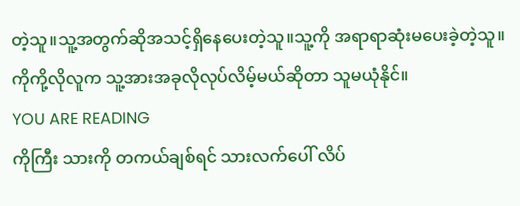တဲ့သူ။သူ့အတွက်ဆိုအသင့်ရှိနေပေးတဲ့သူ။သူ့ကို အရာရာဆုံးမပေးခဲ့တဲ့သူ။ကိုကို့လိုလူက သူ့အားအခုလိုလုပ်လိမ့်မယ်ဆိုတာ သူမယုံနိုင်။
YOU ARE READING
ကိုကြီး သားကို တကယ်ချစ်ရင် သားလက်ပေါ် လိပ်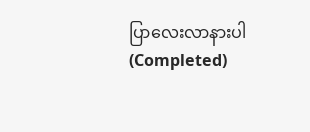ပြာလေးလာနားပါ(Completed)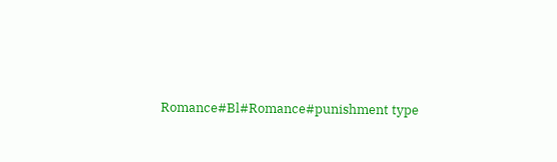Romance#Bl#Romance#punishment type